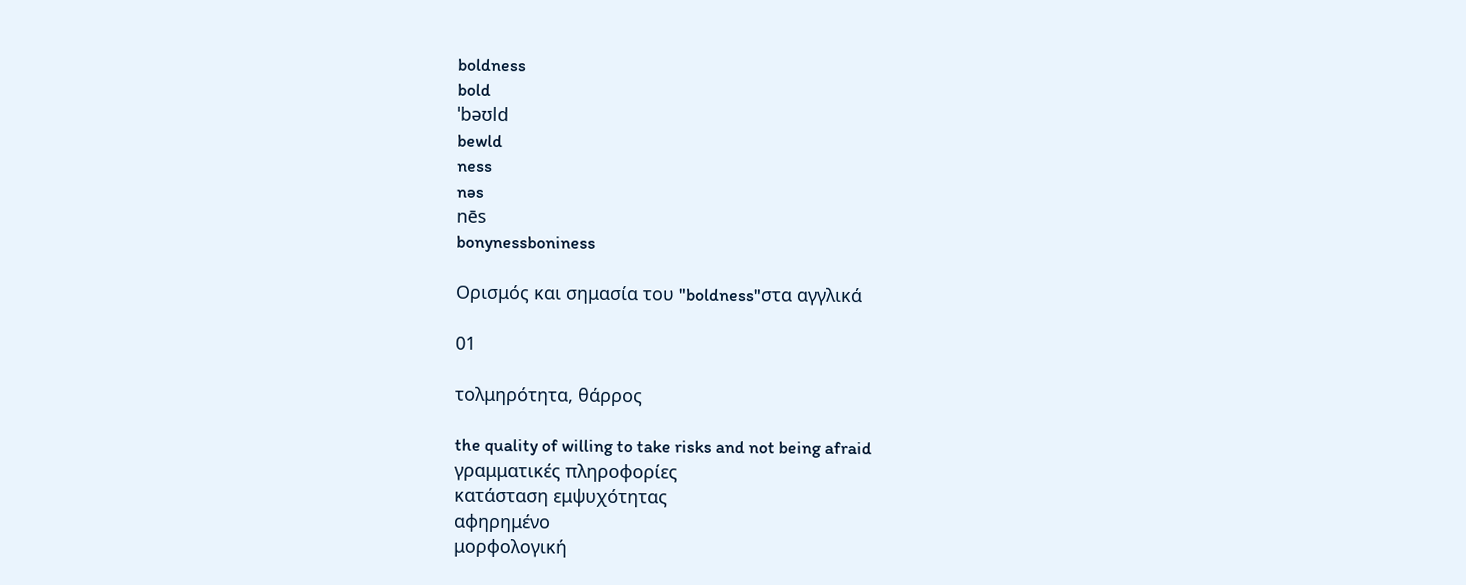boldness
bold
ˈbəʊld
bewld
ness
nəs
nēs
bonynessboniness

Ορισμός και σημασία του "boldness"στα αγγλικά

01

τολμηρότητα, θάρρος

the quality of willing to take risks and not being afraid
γραμματικές πληροφορίες
κατάσταση εμψυχότητας
αφηρημένο
μορφολογική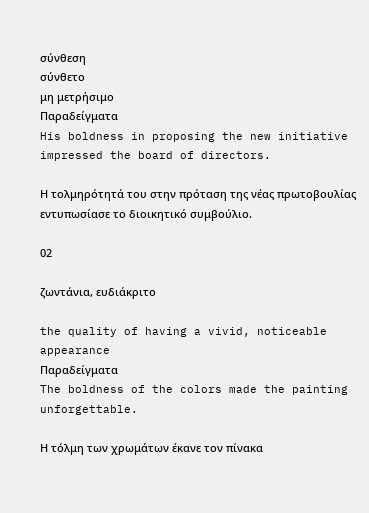σύνθεση
σύνθετο
μη μετρήσιμο
Παραδείγματα
His boldness in proposing the new initiative impressed the board of directors.

Η τολμηρότητά του στην πρόταση της νέας πρωτοβουλίας εντυπωσίασε το διοικητικό συμβούλιο.

02

ζωντάνια, ευδιάκριτο

the quality of having a vivid, noticeable appearance
Παραδείγματα
The boldness of the colors made the painting unforgettable.

Η τόλμη των χρωμάτων έκανε τον πίνακα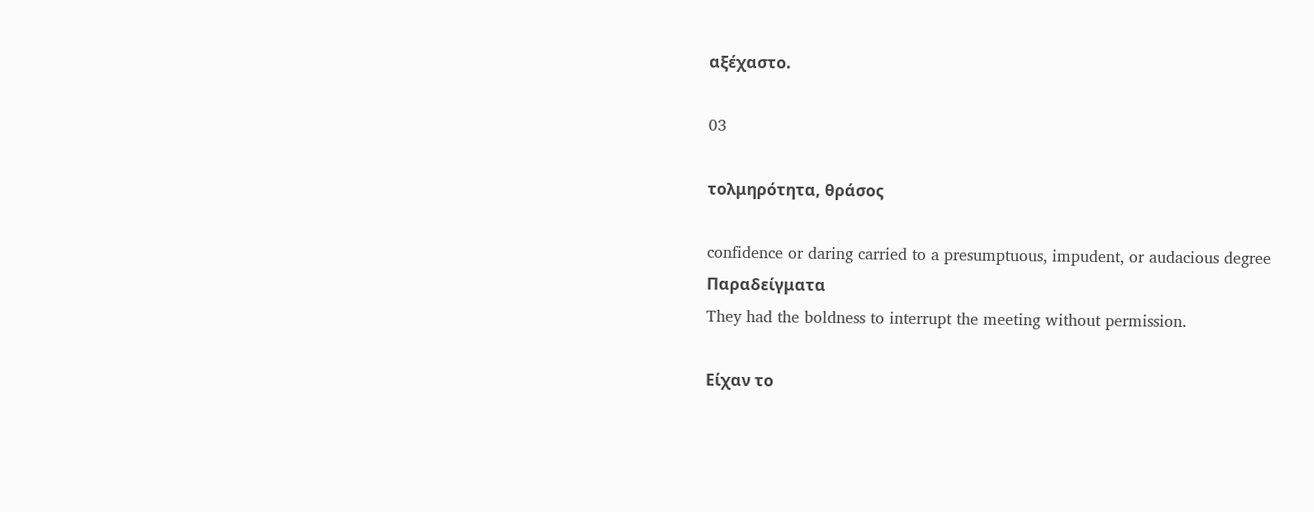αξέχαστο.

03

τολμηρότητα, θράσος

confidence or daring carried to a presumptuous, impudent, or audacious degree
Παραδείγματα
They had the boldness to interrupt the meeting without permission.

Είχαν το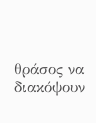θράσος να διακόψουν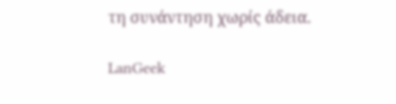τη συνάντηση χωρίς άδεια.

LanGeek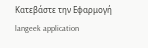Κατεβάστε την Εφαρμογή
langeek application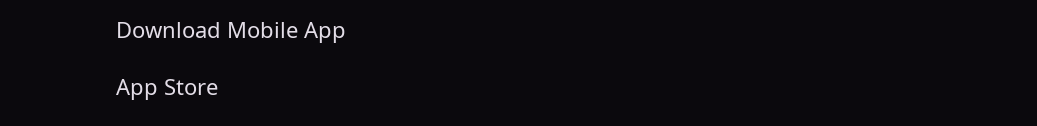Download Mobile App

App Store